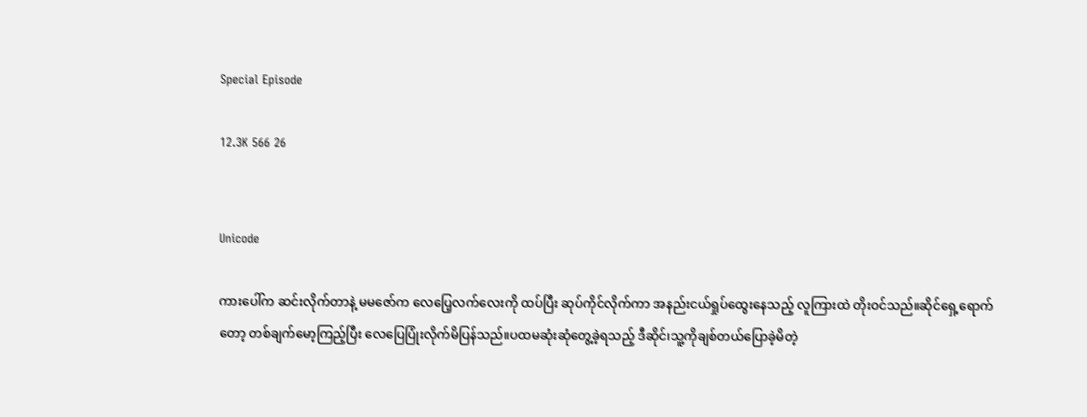Special Episode

12.3K 566 26


Unicode

ကားပေါ်က ဆင်းလိုက်တာနဲ့ မမဇော်က လေပြေ့လက်လေးကို ထပ်ပြီး ဆုပ်ကိုင်လိုက်ကာ အနည်းငယ်ရှုပ်ထွေးနေသည့် လူကြားထဲ တိုးဝင်သည်။ဆိုင်ရှေ့ရောက်တော့ တစ်ချက်မော့ကြည့်ပြီး လေပြေပြုံးလိုက်မိပြန်သည်။ပထမဆုံးဆုံတွေ့ခဲ့ရသည့် ဒီဆိုင်၊သူ့ကိုချစ်တယ်ပြောခဲ့မိတဲ့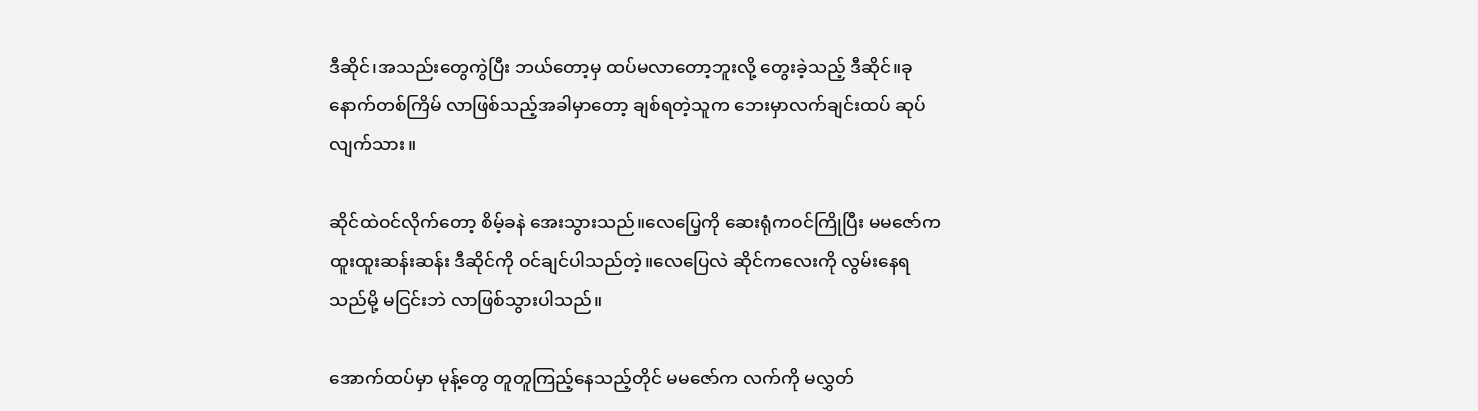ဒီဆိုင်၊အသည်းတွေကွဲပြီး ဘယ်တော့မှ ထပ်မလာတော့ဘူးလို့ တွေးခဲ့သည့် ဒီဆိုင်။ခုနောက်တစ်ကြိမ် လာဖြစ်သည့်အခါမှာတော့ ချစ်ရတဲ့သူက ဘေးမှာလက်ချင်းထပ် ဆုပ်လျက်သား။

ဆိုင်ထဲဝင်လိုက်တော့ စိမ့်ခနဲ အေးသွားသည်။လေပြေ့ကို ဆေးရုံကဝင်ကြိုပြီး မမဇော်က ထူးထူးဆန်းဆန်း ဒီဆိုင်ကို ဝင်ချင်ပါသည်တဲ့။လေပြေလဲ ဆိုင်ကလေးကို လွမ်းနေရသည်မို့ မငြင်းဘဲ လာဖြစ်သွားပါသည်။

အောက်ထပ်မှာ မုန့်တွေ တူတူကြည့်နေသည့်တိုင် မမဇော်က လက်ကို မလွှတ်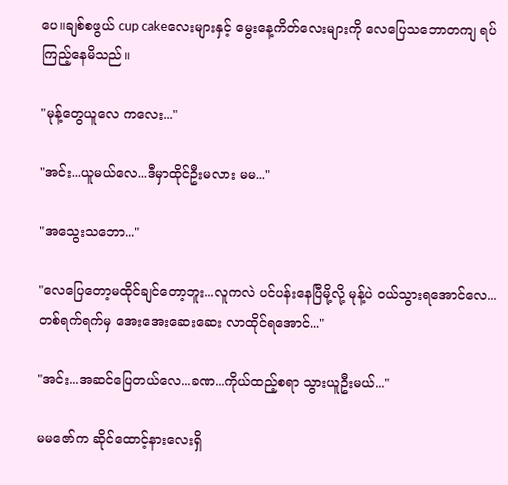ပေ။ချစ်စဖွယ် cup cakeလေးများနှင့် မွေးနေ့ကိတ်လေးများကို လေပြေသဘောတကျ ရပ်ကြည့်နေမိသည်။

"မုန့်တွေယူလေ ကလေး..."

"အင်း...ယူမယ်လေ...ဒီမှာထိုင်ဦးမလား မမ..."

"အသွေးသဘော..."

"လေပြေတော့မထိုင်ချင်တော့ဘူး...လူကလဲ ပင်ပန်းနေပြီမို့လို့ မုန့်ပဲ ဝယ်သွားရအောင်လေ...တစ်ရက်ရက်မှ အေးအေးဆေးဆေး လာထိုင်ရအောင်..."

"အင်း...အဆင်ပြေတယ်လေ...ခဏ...ကိုယ်ထည့်စရာ သွားယူဦးမယ်..."

မမဇော်က ဆိုင်ထောင့်နားလေးရှိ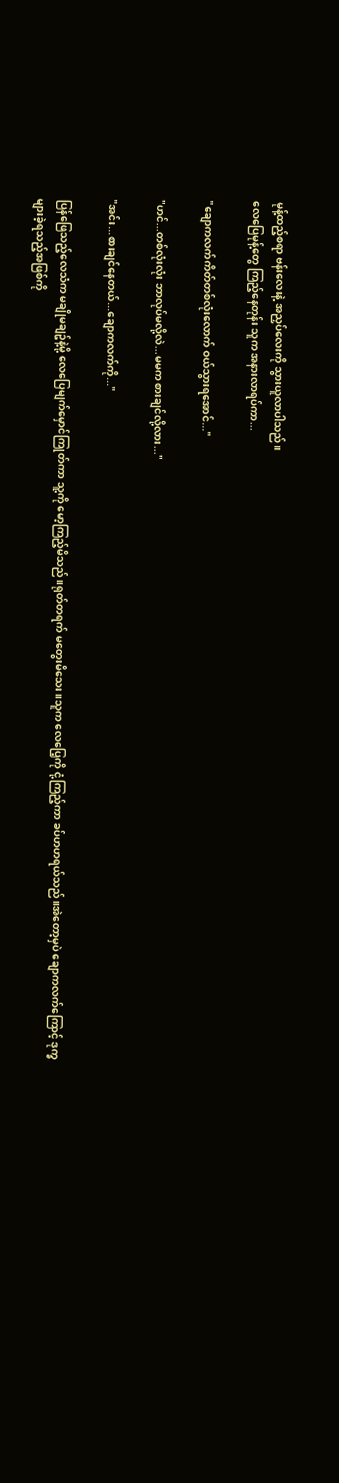မုန့်ထည့်စရာ ဗန်းလေးနဲ့ အညှပ်လေးကို သွားယူလာပါသည်။
လေပြေမုန့်တွေ ကြည့်နေတုန်း သူက အနားလာရပ်ကာ...

"ချောကလက်ကိတ်တစ်လုံးလောက် ဝယ်သွားရအောင်..."

"ဟင်...တစ်လုံးလုံး ဘာလုပ်မလို့လဲ...မမက စားချင်လို့လား..."

"အင်း...စားချင်နေတယ်...ချောကလက်ကို..."

ပြန်ဖြေသည့်လေသံက မချိုမချဥ်နဲ့မို့ လေပြေမျက်မှောင်ကြုတ်ကာ သူ့ကို မော့ကြည့်မိသည်။ရုတ်တရက် မတွေးမိသေး။သူက လေပြေ့ကို ငုံ့ကြည့်ကာ ခပ်ဟဟရယ်သည်။အဲတော့မှပဲ ချောကလက်ကြောင့် ဒုက္ခများခဲ့ရသည့်အဖြစ်ကို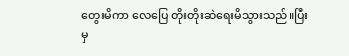တွေးမိကာ လေပြေ တိုးတိုးဆဲရေးမိသွားသည်။ပြီးမှ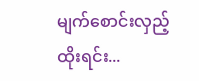မျက်စောင်းလှည့်ထိုးရင်း...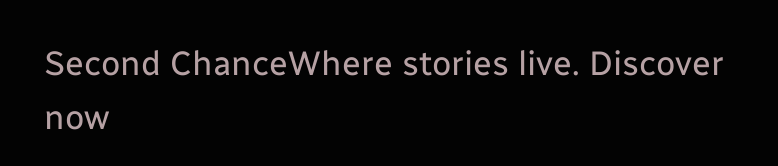Second ChanceWhere stories live. Discover now